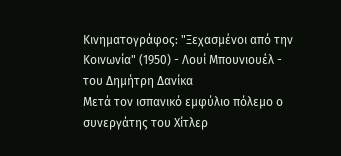Κινηματογράφος: "Ξεχασμένοι από την Κοινωνία" (1950) - Λουί Μπουνιουέλ - του Δημήτρη Δανίκα
Μετά τον ισπανικό εµφύλιο πόλεµο ο συνεργάτης του Χίτλερ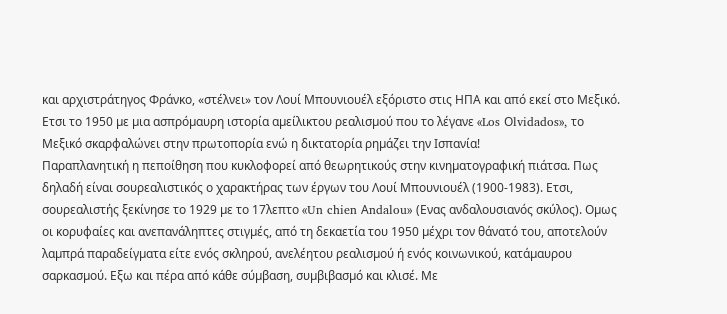και αρχιστράτηγος Φράνκο, «στέλνει» τον Λουί Μπουνιουέλ εξόριστο στις ΗΠΑ και από εκεί στο Μεξικό.
Ετσι το 1950 µε µια ασπρόµαυρη ιστορία αµείλικτου ρεαλισµού που το λέγανε «Los Οlvidados», το Μεξικό σκαρφαλώνει στην πρωτοπορία ενώ η δικτατορία ρηµάζει την Ισπανία!
Παραπλανητική η πεποίθηση που κυκλοφορεί από θεωρητικούς στην κινηµατογραφική πιάτσα. Πως δηλαδή είναι σουρεαλιστικός ο χαρακτήρας των έργων του Λουί Μπουνιουέλ (1900-1983). Ετσι, σουρεαλιστής ξεκίνησε το 1929 µε το 17λεπτο «Un chien Αndalou» (Ενας ανδαλουσιανός σκύλος). Οµως οι κορυφαίες και ανεπανάληπτες στιγµές, από τη δεκαετία του 1950 µέχρι τον θάνατό του, αποτελούν λαµπρά παραδείγµατα είτε ενός σκληρού, ανελέητου ρεαλισµού ή ενός κοινωνικού, κατάµαυρου σαρκασµού. Εξω και πέρα από κάθε σύµβαση, συµβιβασµό και κλισέ. Με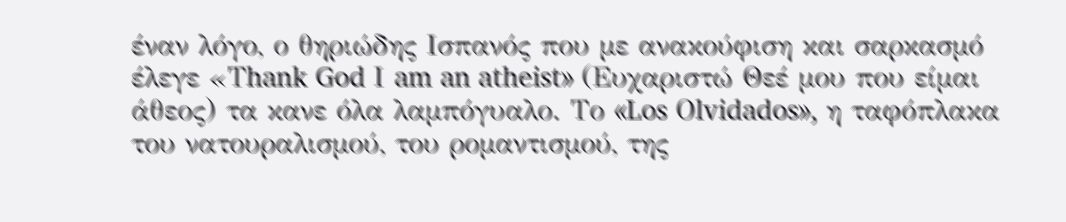έναν λόγο, ο θηριώδης Ισπανός που µε ανακούφιση και σαρκασµό έλεγε «Τhank God Ι am an atheist» (Ευχαριστώ Θεέ µου που είµαι άθεος) τα κανε όλα λαµπόγυαλο. Το «Los Οlvidados», η ταφόπλακα του νατουραλισµού, του ροµαντισµού, της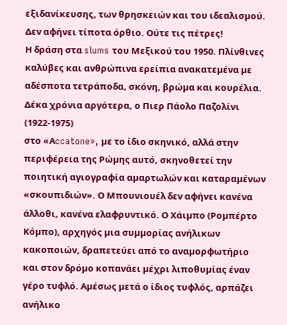εξιδανίκευσης, των θρησκειών και του ιδεαλισµού. Δεν αφήνει τίποτα όρθιο. Ούτε τις πέτρες!
Η δράση στα slums του Μεξικού του 1950. Πλίνθινες καλύβες και ανθρώπινα ερείπια ανακατεµένα µε αδέσποτα τετράποδα, σκόνη, βρώµα και κουρέλια. Δέκα χρόνια αργότερα, ο Πιερ Πάολο Παζολίνι (1922-1975)
στο «Αccatone», µε το ίδιο σκηνικό, αλλά στην περιφέρεια της Ρώµης αυτό, σκηνοθετεί την ποιητική αγιογραφία αµαρτωλών και καταραµένων «σκουπιδιών». Ο Μπουνιουέλ δεν αφήνει κανένα άλλοθι, κανένα ελαφρυντικό. Ο Χάιµπο (Ροµπέρτο Κόµπο), αρχηγός µια συµµορίας ανήλικων κακοποιών, δραπετεύει από το αναµορφωτήριο και στον δρόµο κοπανάει µέχρι λιποθυµίας έναν γέρο τυφλό. Αµέσως µετά ο ίδιος τυφλός, αρπάζει ανήλικο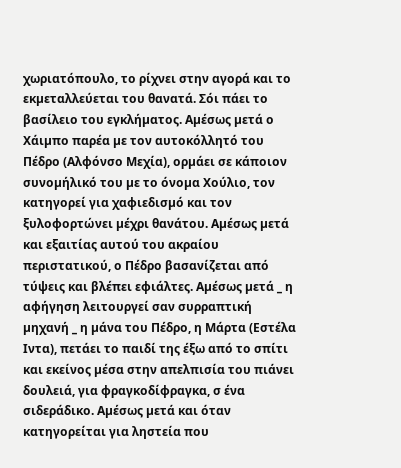χωριατόπουλο, το ρίχνει στην αγορά και το εκµεταλλεύεται του θανατά. Σόι πάει το βασίλειο του εγκλήµατος. Αµέσως µετά ο Χάιµπο παρέα µε τον αυτοκόλλητό του Πέδρο (Αλφόνσο Μεχία), ορµάει σε κάποιον συνοµήλικό του µε το όνοµα Χούλιο, τον κατηγορεί για χαφιεδισµό και τον ξυλοφορτώνει µέχρι θανάτου. Αµέσως µετά και εξαιτίας αυτού του ακραίου περιστατικού, ο Πέδρο βασανίζεται από τύψεις και βλέπει εφιάλτες. Αµέσως µετά _ η αφήγηση λειτουργεί σαν συρραπτική µηχανή _ η µάνα του Πέδρο, η Μάρτα (Εστέλα Ιντα), πετάει το παιδί της έξω από το σπίτι και εκείνος µέσα στην απελπισία του πιάνει δουλειά, για φραγκοδίφραγκα, σ ένα σιδεράδικο. Αµέσως µετά και όταν κατηγορείται για ληστεία που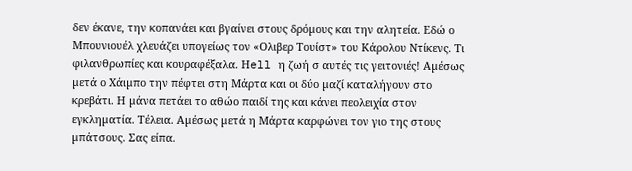δεν έκανε, την κοπανάει και βγαίνει στους δρόµους και την αλητεία. Εδώ ο Μπουνιουέλ χλευάζει υπογείως τον «Ολιβερ Τουίστ» του Κάρολου Ντίκενς. Τι φιλανθρωπίες και κουραφέξαλα. Ηell η ζωή σ αυτές τις γειτονιές! Αµέσως µετά ο Χάιµπο την πέφτει στη Μάρτα και οι δύο µαζί καταλήγουν στο κρεβάτι. Η µάνα πετάει το αθώο παιδί της και κάνει πεολειχία στον εγκληµατία. Τέλεια. Αµέσως µετά η Μάρτα καρφώνει τον γιο της στους µπάτσους. Σας είπα.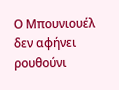Ο Μπουνιουέλ δεν αφήνει ρουθούνι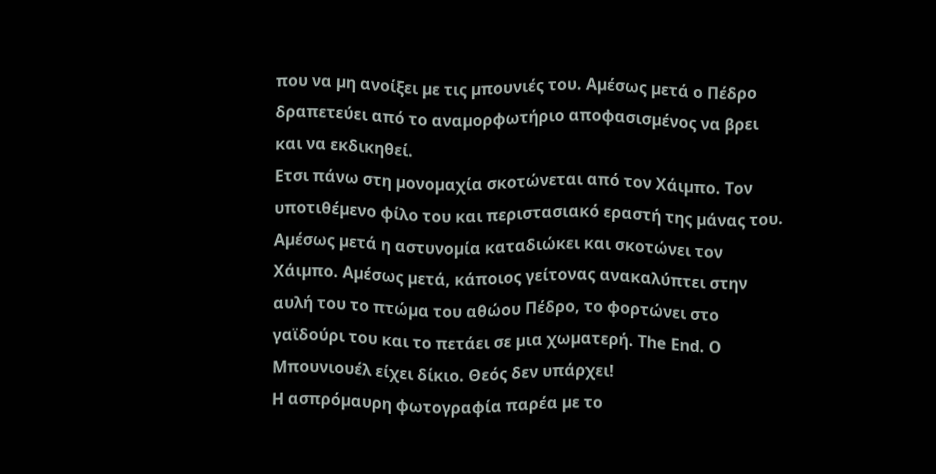που να µη ανοίξει µε τις µπουνιές του. Αµέσως µετά ο Πέδρο δραπετεύει από το αναµορφωτήριο αποφασισµένος να βρει και να εκδικηθεί.
Ετσι πάνω στη µονοµαχία σκοτώνεται από τον Χάιµπο. Τον υποτιθέµενο φίλο του και περιστασιακό εραστή της µάνας του. Αµέσως µετά η αστυνοµία καταδιώκει και σκοτώνει τον Χάιµπο. Αµέσως µετά, κάποιος γείτονας ανακαλύπτει στην αυλή του το πτώµα του αθώου Πέδρο, το φορτώνει στο γαϊδούρι του και το πετάει σε µια χωµατερή. Τhe Εnd. Ο Μπουνιουέλ είχει δίκιο. Θεός δεν υπάρχει!
Η ασπρόµαυρη φωτογραφία παρέα µε το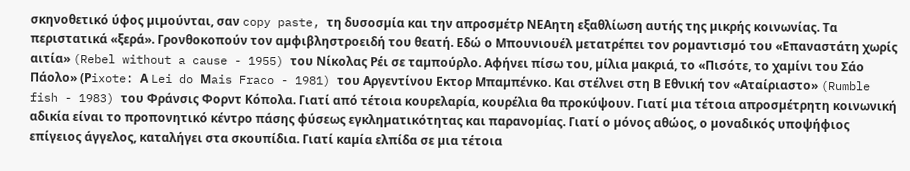σκηνοθετικό ύφος µιµούνται, σαν copy paste, τη δυσοσµία και την απροσµέτρ ΝΕΑητη εξαθλίωση αυτής της µικρής κοινωνίας. Τα περιστατικά «ξερά». Γρονθοκοπούν τον αµφιβληστροειδή του θεατή. Εδώ ο Μπουνιουέλ µετατρέπει τον ροµαντισµό του «Επαναστάτη χωρίς αιτία» (Rebel without a cause - 1955) του Νίκολας Ρέι σε ταµπούρλο. Αφήνει πίσω του, µίλια µακριά, το «Πισότε, το χαµίνι του Σάο Πάολο» (Ρixote: Α Lei do Μais Fraco - 1981) του Αργεντίνου Εκτορ Μπαµπένκο. Και στέλνει στη Β Εθνική τον «Αταίριαστο» (Rumble fish - 1983) του Φράνσις Φορντ Κόπολα. Γιατί από τέτοια κουρελαρία, κουρέλια θα προκύψουν. Γιατί µια τέτοια απροσµέτρητη κοινωνική αδικία είναι το προπονητικό κέντρο πάσης φύσεως εγκληµατικότητας και παρανοµίας. Γιατί ο µόνος αθώος, ο µοναδικός υποψήφιος επίγειος άγγελος, καταλήγει στα σκουπίδια. Γιατί καµία ελπίδα σε µια τέτοια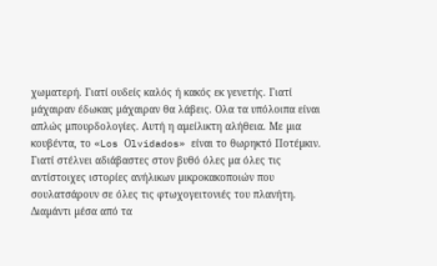χωµατερή. Γιατί ουδείς καλός ή κακός εκ γενετής. Γιατί µάχαιραν έδωκας µάχαιραν θα λάβεις. Ολα τα υπόλοιπα είναι απλώς µπουρδολογίες. Αυτή η αµείλικτη αλήθεια. Με µια κουβέντα, το «Los Οlvidados» είναι το θωρηκτό Ποτέµκιν. Γιατί στέλνει αδιάβαστες στον βυθό όλες µα όλες τις αντίστοιχες ιστορίες ανήλικων µικροκακοποιών που σουλατσάρουν σε όλες τις φτωχογειτονιές του πλανήτη. Διαµάντι µέσα από τα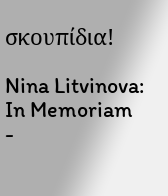σκουπίδια!

Nina Litvinova: In Memoriam
-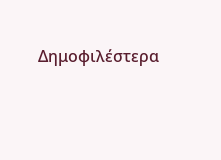Δημοφιλέστερα